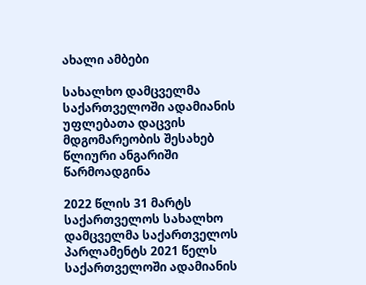ახალი ამბები

სახალხო დამცველმა საქართველოში ადამიანის უფლებათა დაცვის მდგომარეობის შესახებ წლიური ანგარიში წარმოადგინა

2022 წლის 31 მარტს საქართველოს სახალხო დამცველმა საქართველოს პარლამენტს 2021 წელს საქართველოში ადამიანის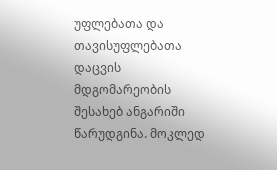უფლებათა და თავისუფლებათა დაცვის მდგომარეობის შესახებ ანგარიში წარუდგინა. მოკლედ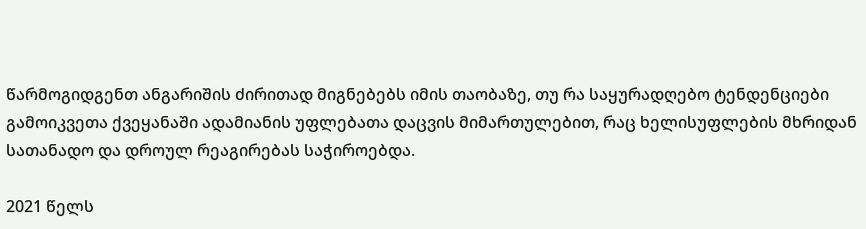წარმოგიდგენთ ანგარიშის ძირითად მიგნებებს იმის თაობაზე, თუ რა საყურადღებო ტენდენციები გამოიკვეთა ქვეყანაში ადამიანის უფლებათა დაცვის მიმართულებით, რაც ხელისუფლების მხრიდან სათანადო და დროულ რეაგირებას საჭიროებდა.

2021 წელს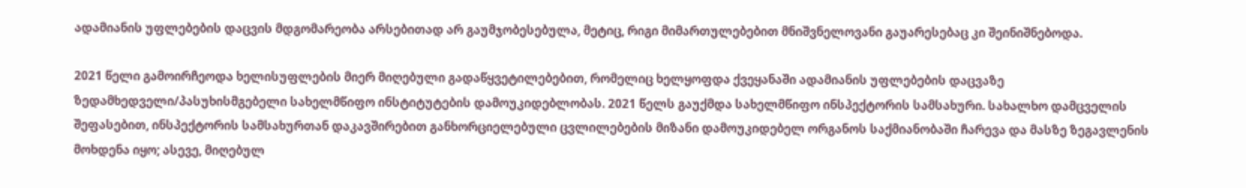ადამიანის უფლებების დაცვის მდგომარეობა არსებითად არ გაუმჯობესებულა, მეტიც, რიგი მიმართულებებით მნიშვნელოვანი გაუარესებაც კი შეინიშნებოდა.

2021 წელი გამოირჩეოდა ხელისუფლების მიერ მიღებული გადაწყვეტილებებით, რომელიც ხელყოფდა ქვეყანაში ადამიანის უფლებების დაცვაზე ზედამხედველი/პასუხისმგებელი სახელმწიფო ინსტიტუტების დამოუკიდებლობას. 2021 წელს გაუქმდა სახელმწიფო ინსპექტორის სამსახური. სახალხო დამცველის შეფასებით, ინსპექტორის სამსახურთან დაკავშირებით განხორციელებული ცვლილებების მიზანი დამოუკიდებელ ორგანოს საქმიანობაში ჩარევა და მასზე ზეგავლენის მოხდენა იყო; ასევე, მიღებულ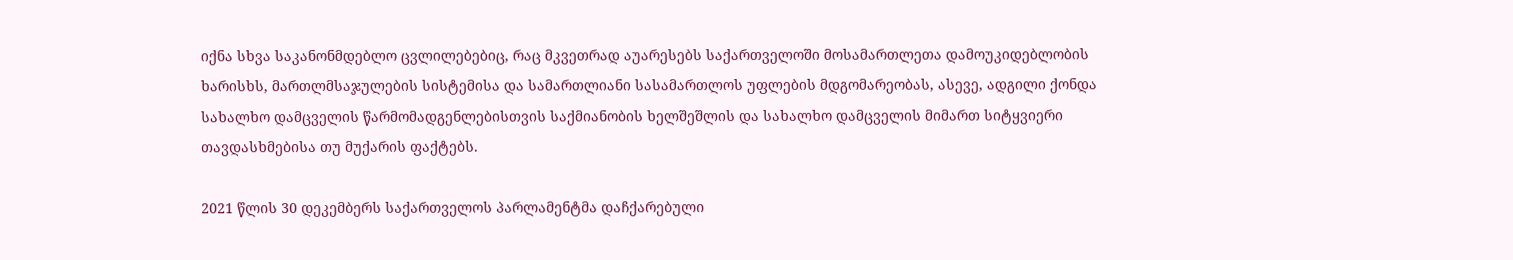იქნა სხვა საკანონმდებლო ცვლილებებიც, რაც მკვეთრად აუარესებს საქართველოში მოსამართლეთა დამოუკიდებლობის ხარისხს, მართლმსაჯულების სისტემისა და სამართლიანი სასამართლოს უფლების მდგომარეობას, ასევე, ადგილი ქონდა სახალხო დამცველის წარმომადგენლებისთვის საქმიანობის ხელშეშლის და სახალხო დამცველის მიმართ სიტყვიერი თავდასხმებისა თუ მუქარის ფაქტებს.

2021 წლის 30 დეკემბერს საქართველოს პარლამენტმა დაჩქარებული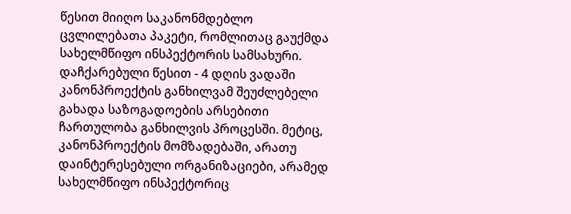წესით მიიღო საკანონმდებლო ცვლილებათა პაკეტი, რომლითაც გაუქმდა სახელმწიფო ინსპექტორის სამსახური. დაჩქარებული წესით - 4 დღის ვადაში კანონპროექტის განხილვამ შეუძლებელი გახადა საზოგადოების არსებითი ჩართულობა განხილვის პროცესში. მეტიც, კანონპროექტის მომზადებაში, არათუ დაინტერესებული ორგანიზაციები, არამედ სახელმწიფო ინსპექტორიც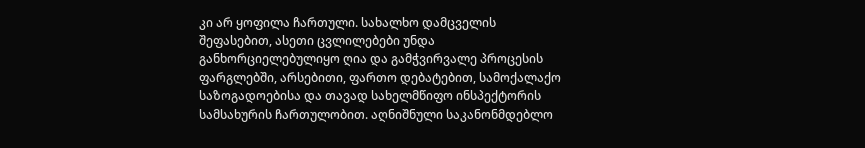კი არ ყოფილა ჩართული. სახალხო დამცველის შეფასებით, ასეთი ცვლილებები უნდა განხორციელებულიყო ღია და გამჭვირვალე პროცესის ფარგლებში, არსებითი, ფართო დებატებით, სამოქალაქო საზოგადოებისა და თავად სახელმწიფო ინსპექტორის სამსახურის ჩართულობით. აღნიშნული საკანონმდებლო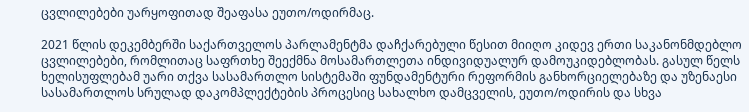ცვლილებები უარყოფითად შეაფასა ეუთო/ოდირმაც.

2021 წლის დეკემბერში საქართველოს პარლამენტმა დაჩქარებული წესით მიიღო კიდევ ერთი საკანონმდებლო ცვლილებები, რომლითაც საფრთხე შეექმნა მოსამართლეთა ინდივიდუალურ დამოუკიდებლობას. გასულ წელს ხელისუფლებამ უარი თქვა სასამართლო სისტემაში ფუნდამენტური რეფორმის განხორციელებაზე და უზენაესი სასამართლოს სრულად დაკომპლექტების პროცესიც სახალხო დამცველის, ეუთო/ოდირის და სხვა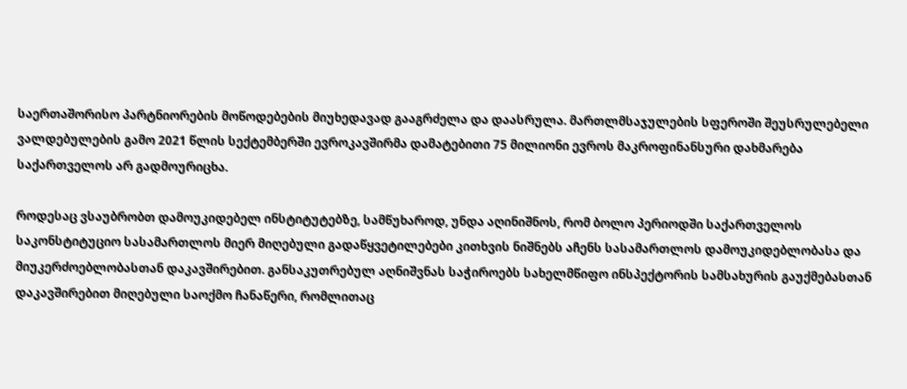საერთაშორისო პარტნიორების მოწოდებების მიუხედავად გააგრძელა და დაასრულა. მართლმსაჯულების სფეროში შეუსრულებელი ვალდებულების გამო 2021 წლის სექტემბერში ევროკავშირმა დამატებითი 75 მილიონი ევროს მაკროფინანსური დახმარება საქართველოს არ გადმოურიცხა.

როდესაც ვსაუბრობთ დამოუკიდებელ ინსტიტუტებზე, სამწუხაროდ, უნდა აღინიშნოს, რომ ბოლო პერიოდში საქართველოს საკონსტიტუციო სასამართლოს მიერ მიღებული გადაწყვეტილებები კითხვის ნიშნებს აჩენს სასამართლოს დამოუკიდებლობასა და მიუკერძოებლობასთან დაკავშირებით. განსაკუთრებულ აღნიშვნას საჭიროებს სახელმწიფო ინსპექტორის სამსახურის გაუქმებასთან დაკავშირებით მიღებული საოქმო ჩანაწერი, რომლითაც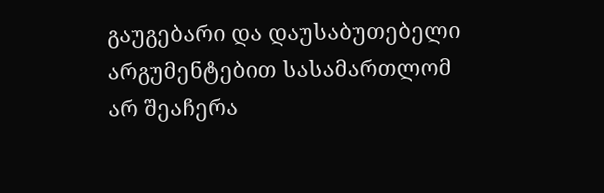გაუგებარი და დაუსაბუთებელი არგუმენტებით სასამართლომ არ შეაჩერა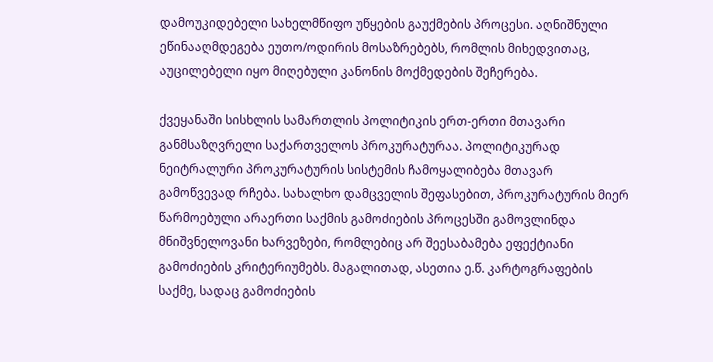დამოუკიდებელი სახელმწიფო უწყების გაუქმების პროცესი. აღნიშნული ეწინააღმდეგება ეუთო/ოდირის მოსაზრებებს, რომლის მიხედვითაც, აუცილებელი იყო მიღებული კანონის მოქმედების შეჩერება.

ქვეყანაში სისხლის სამართლის პოლიტიკის ერთ-ერთი მთავარი განმსაზღვრელი საქართველოს პროკურატურაა. პოლიტიკურად ნეიტრალური პროკურატურის სისტემის ჩამოყალიბება მთავარ გამოწვევად რჩება. სახალხო დამცველის შეფასებით, პროკურატურის მიერ წარმოებული არაერთი საქმის გამოძიების პროცესში გამოვლინდა მნიშვნელოვანი ხარვეზები, რომლებიც არ შეესაბამება ეფექტიანი გამოძიების კრიტერიუმებს. მაგალითად, ასეთია ე.წ. კარტოგრაფების საქმე, სადაც გამოძიების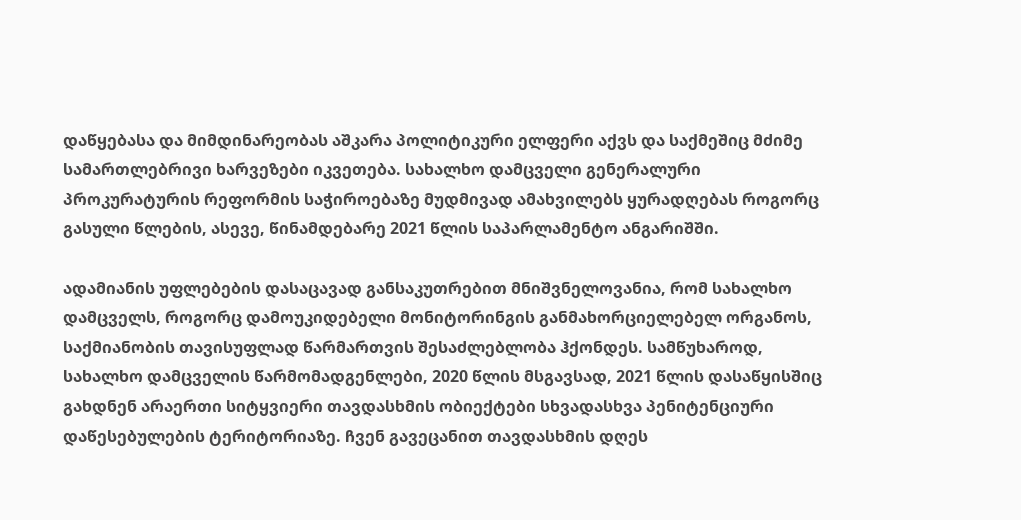დაწყებასა და მიმდინარეობას აშკარა პოლიტიკური ელფერი აქვს და საქმეშიც მძიმე სამართლებრივი ხარვეზები იკვეთება. სახალხო დამცველი გენერალური პროკურატურის რეფორმის საჭიროებაზე მუდმივად ამახვილებს ყურადღებას როგორც გასული წლების, ასევე, წინამდებარე 2021 წლის საპარლამენტო ანგარიშში.

ადამიანის უფლებების დასაცავად განსაკუთრებით მნიშვნელოვანია, რომ სახალხო დამცველს, როგორც დამოუკიდებელი მონიტორინგის განმახორციელებელ ორგანოს, საქმიანობის თავისუფლად წარმართვის შესაძლებლობა ჰქონდეს. სამწუხაროდ, სახალხო დამცველის წარმომადგენლები, 2020 წლის მსგავსად, 2021 წლის დასაწყისშიც გახდნენ არაერთი სიტყვიერი თავდასხმის ობიექტები სხვადასხვა პენიტენციური დაწესებულების ტერიტორიაზე. ჩვენ გავეცანით თავდასხმის დღეს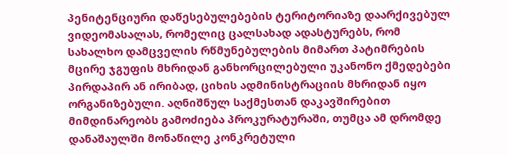პენიტენციური დაწესებულებების ტერიტორიაზე დაარქივებულ ვიდეომასალას, რომელიც ცალსახად ადასტურებს, რომ სახალხო დამცველის რწმუნებულების მიმართ პატიმრების მცირე ჯგუფის მხრიდან განხორცილებული უკანონო ქმედებები პირდაპირ ან ირიბად, ციხის ადმინისტრაციის მხრიდან იყო ორგანიზებული. აღნიშნულ საქმესთან დაკავშირებით მიმდინარეობს გამოძიება პროკურატურაში, თუმცა ამ დრომდე დანაშაულში მონაწილე კონკრეტული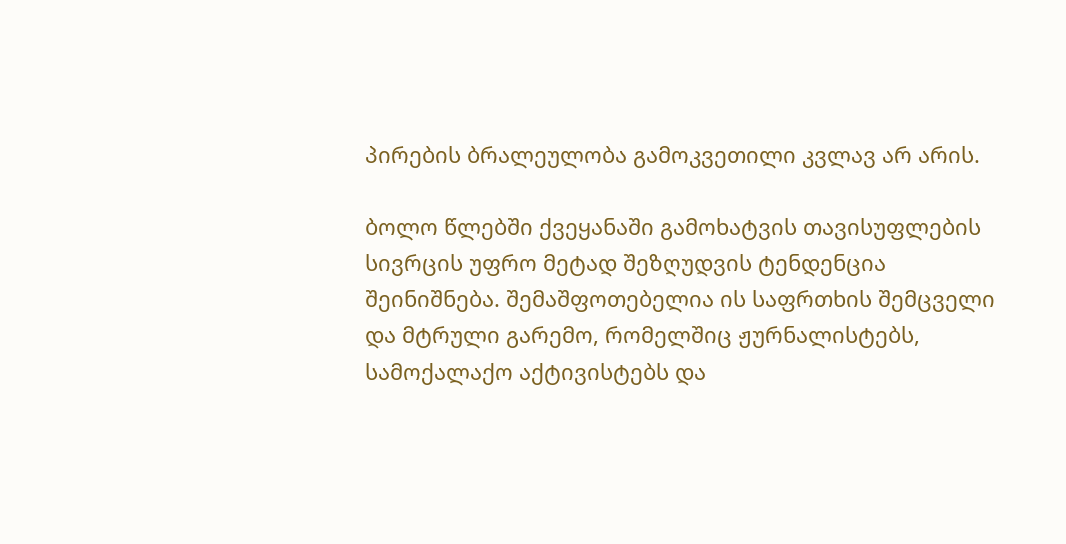პირების ბრალეულობა გამოკვეთილი კვლავ არ არის.

ბოლო წლებში ქვეყანაში გამოხატვის თავისუფლების სივრცის უფრო მეტად შეზღუდვის ტენდენცია შეინიშნება. შემაშფოთებელია ის საფრთხის შემცველი და მტრული გარემო, რომელშიც ჟურნალისტებს, სამოქალაქო აქტივისტებს და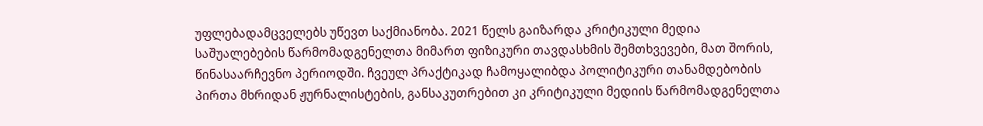უფლებადამცველებს უწევთ საქმიანობა. 2021 წელს გაიზარდა კრიტიკული მედია საშუალებების წარმომადგენელთა მიმართ ფიზიკური თავდასხმის შემთხვევები, მათ შორის, წინასაარჩევნო პერიოდში. ჩვეულ პრაქტიკად ჩამოყალიბდა პოლიტიკური თანამდებობის პირთა მხრიდან ჟურნალისტების, განსაკუთრებით კი კრიტიკული მედიის წარმომადგენელთა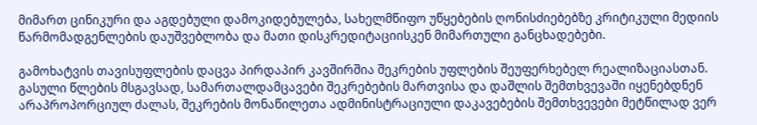მიმართ ცინიკური და აგდებული დამოკიდებულება, სახელმწიფო უწყებების ღონისძიებებზე კრიტიკული მედიის წარმომადგენლების დაუშვებლობა და მათი დისკრედიტაციისკენ მიმართული განცხადებები.

გამოხატვის თავისუფლების დაცვა პირდაპირ კავშირშია შეკრების უფლების შეუფერხებელ რეალიზაციასთან. გასული წლების მსგავსად, სამართალდამცავები შეკრებების მართვისა და დაშლის შემთხვევაში იყენებდნენ არაპროპორციულ ძალას, შეკრების მონაწილეთა ადმინისტრაციული დაკავებების შემთხვევები მეტწილად ვერ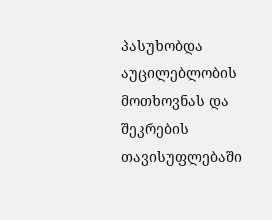პასუხობდა აუცილებლობის მოთხოვნას და შეკრების თავისუფლებაში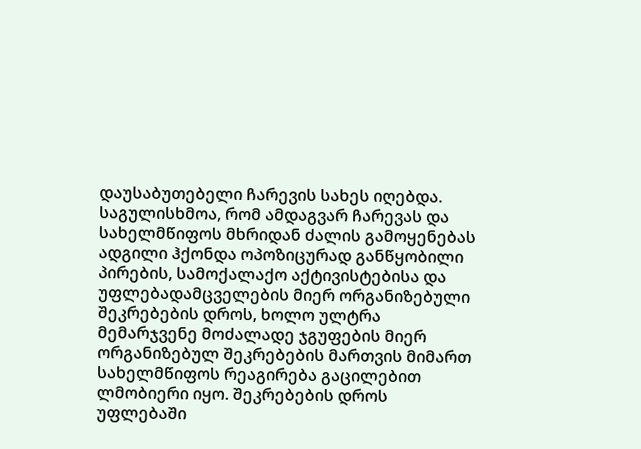დაუსაბუთებელი ჩარევის სახეს იღებდა. საგულისხმოა, რომ ამდაგვარ ჩარევას და სახელმწიფოს მხრიდან ძალის გამოყენებას ადგილი ჰქონდა ოპოზიცურად განწყობილი პირების, სამოქალაქო აქტივისტებისა და უფლებადამცველების მიერ ორგანიზებული შეკრებების დროს, ხოლო ულტრა მემარჯვენე მოძალადე ჯგუფების მიერ ორგანიზებულ შეკრებების მართვის მიმართ სახელმწიფოს რეაგირება გაცილებით ლმობიერი იყო. შეკრებების დროს უფლებაში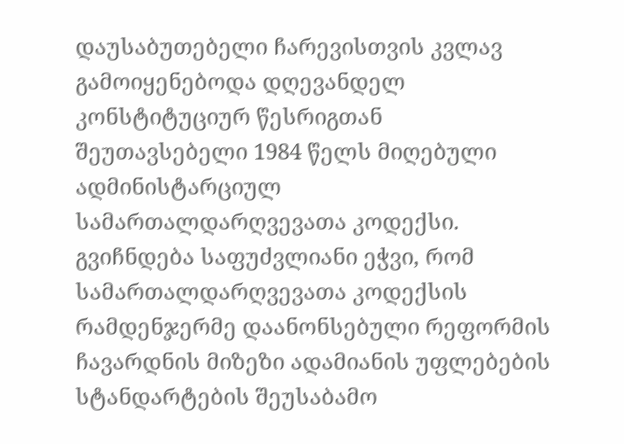დაუსაბუთებელი ჩარევისთვის კვლავ გამოიყენებოდა დღევანდელ კონსტიტუციურ წესრიგთან შეუთავსებელი 1984 წელს მიღებული ადმინისტარციულ სამართალდარღვევათა კოდექსი. გვიჩნდება საფუძვლიანი ეჭვი, რომ სამართალდარღვევათა კოდექსის რამდენჯერმე დაანონსებული რეფორმის ჩავარდნის მიზეზი ადამიანის უფლებების სტანდარტების შეუსაბამო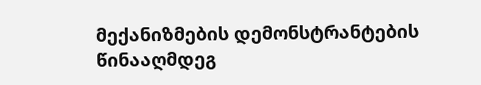მექანიზმების დემონსტრანტების წინააღმდეგ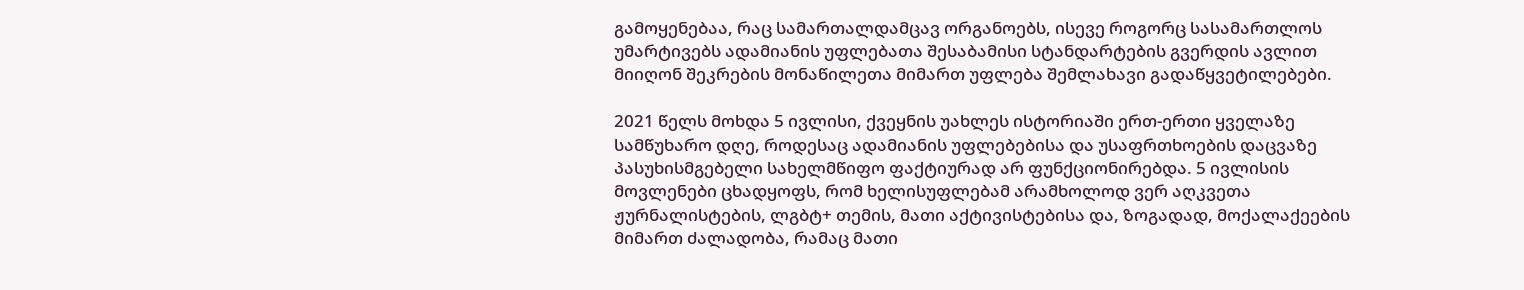გამოყენებაა, რაც სამართალდამცავ ორგანოებს, ისევე როგორც სასამართლოს უმარტივებს ადამიანის უფლებათა შესაბამისი სტანდარტების გვერდის ავლით მიიღონ შეკრების მონაწილეთა მიმართ უფლება შემლახავი გადაწყვეტილებები.

2021 წელს მოხდა 5 ივლისი, ქვეყნის უახლეს ისტორიაში ერთ-ერთი ყველაზე სამწუხარო დღე, როდესაც ადამიანის უფლებებისა და უსაფრთხოების დაცვაზე პასუხისმგებელი სახელმწიფო ფაქტიურად არ ფუნქციონირებდა. 5 ივლისის მოვლენები ცხადყოფს, რომ ხელისუფლებამ არამხოლოდ ვერ აღკვეთა ჟურნალისტების, ლგბტ+ თემის, მათი აქტივისტებისა და, ზოგადად, მოქალაქეების მიმართ ძალადობა, რამაც მათი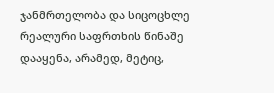ჯანმრთელობა და სიცოცხლე რეალური საფრთხის წინაშე დააყენა, არამედ, მეტიც,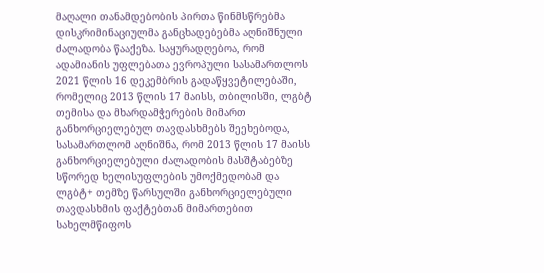მაღალი თანამდებობის პირთა წინმსწრებმა დისკრიმინაციულმა განცხადებებმა აღნიშნული ძალადობა წააქეზა. საყურადღებოა, რომ ადამიანის უფლებათა ევროპული სასამართლოს 2021 წლის 16 დეკემბრის გადაწყვეტილებაში, რომელიც 2013 წლის 17 მაისს, თბილისში, ლგბტ თემისა და მხარდამჭერების მიმართ განხორციელებულ თავდასხმებს შეეხებოდა, სასამართლომ აღნიშნა, რომ 2013 წლის 17 მაისს განხორციელებული ძალადობის მასშტაბებზე სწორედ ხელისუფლების უმოქმედობამ და ლგბტ+ თემზე წარსულში განხორციელებული თავდასხმის ფაქტებთან მიმართებით სახელმწიფოს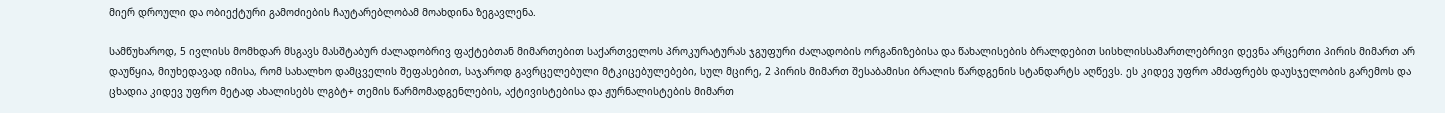მიერ დროული და ობიექტური გამოძიების ჩაუტარებლობამ მოახდინა ზეგავლენა.

სამწუხაროდ, 5 ივლისს მომხდარ მსგავს მასშტაბურ ძალადობრივ ფაქტებთან მიმართებით საქართველოს პროკურატურას ჯგუფური ძალადობის ორგანიზებისა და წახალისების ბრალდებით სისხლისსამართლებრივი დევნა არცერთი პირის მიმართ არ დაუწყია, მიუხედავად იმისა, რომ სახალხო დამცველის შეფასებით, საჯაროდ გავრცელებული მტკიცებულებები, სულ მცირე, 2 პირის მიმართ შესაბამისი ბრალის წარდგენის სტანდარტს აღწევს. ეს კიდევ უფრო ამძაფრებს დაუსჯელობის გარემოს და ცხადია კიდევ უფრო მეტად ახალისებს ლგბტ+ თემის წარმომადგენლების, აქტივისტებისა და ჟურნალისტების მიმართ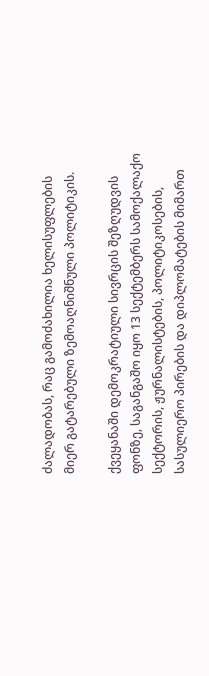ძალადობას, რაც გამოძახილია ხელისუფლების მიერ გატარებული ზემოაღნიშნული პოლიტიკის.

ქვეყანაში დემოკრატიული სივრცის შეზღუდვის ფონზე, საგანგაშო იყო 13 სექტემბერს სამოქალაქო სექტორის, ჟურნალისტების, პოლიტიკოსების, სასულიერო პირების და დიპლომატების მიმართ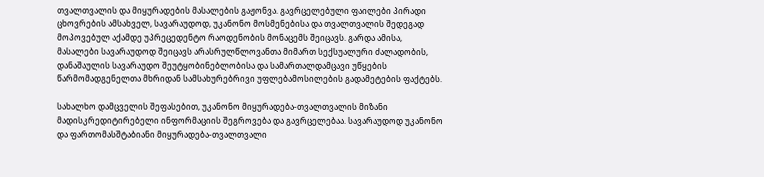თვალთვალის და მიყურადების მასალების გაჟონვა. გავრცელებული ფაილები პირადი ცხოვრების ამსახველ, სავარაუდოდ, უკანონო მოსმენებისა და თვალთვალის შედეგად მოპოვებულ აქამდე უპრეცედენტო რაოდენობის მონაცემს შეიცავს. გარდა ამისა, მასალები სავარაუდოდ შეიცავს არასრულწლოვანთა მიმართ სექსუალური ძალადობის, დანაშაულის სავარაუდო შეუტყობინებლობისა და სამართალდამცავი უწყების წარმომადგენელთა მხრიდან სამსახურებრივი უფლებამოსილების გადამეტების ფაქტებს.

სახალხო დამცველის შეფასებით, უკანონო მიყურადება-თვალთვალის მიზანი მადისკრედიტირებელი ინფორმაციის შეგროვება და გავრცელებაა. სავარაუდოდ უკანონო და ფართომასშტაბიანი მიყურადება-თვალთვალი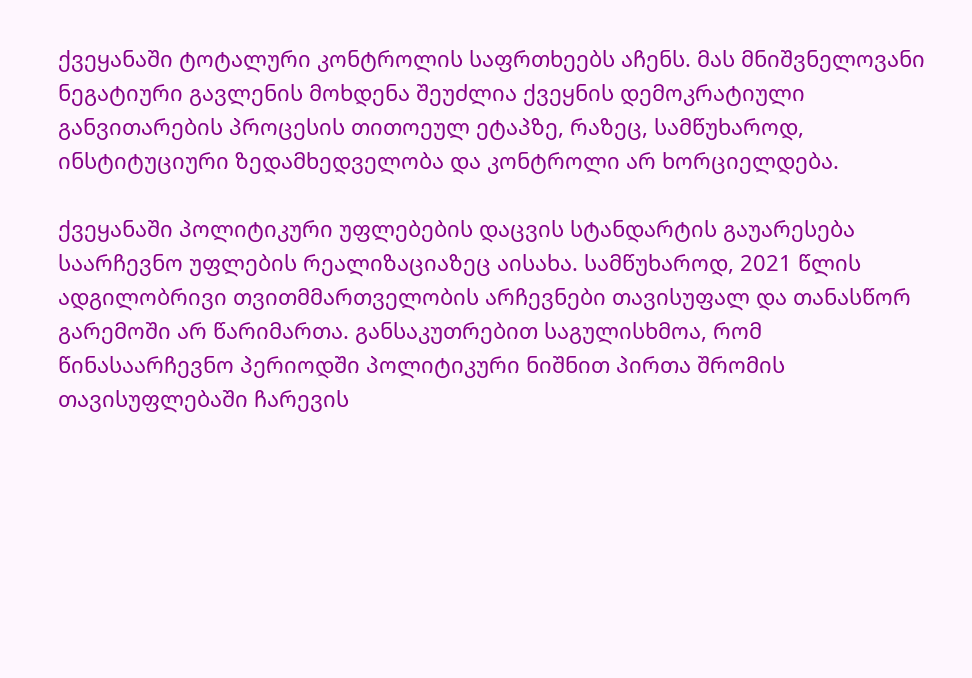ქვეყანაში ტოტალური კონტროლის საფრთხეებს აჩენს. მას მნიშვნელოვანი ნეგატიური გავლენის მოხდენა შეუძლია ქვეყნის დემოკრატიული განვითარების პროცესის თითოეულ ეტაპზე, რაზეც, სამწუხაროდ, ინსტიტუციური ზედამხედველობა და კონტროლი არ ხორციელდება.

ქვეყანაში პოლიტიკური უფლებების დაცვის სტანდარტის გაუარესება საარჩევნო უფლების რეალიზაციაზეც აისახა. სამწუხაროდ, 2021 წლის ადგილობრივი თვითმმართველობის არჩევნები თავისუფალ და თანასწორ გარემოში არ წარიმართა. განსაკუთრებით საგულისხმოა, რომ წინასაარჩევნო პერიოდში პოლიტიკური ნიშნით პირთა შრომის თავისუფლებაში ჩარევის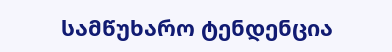სამწუხარო ტენდენცია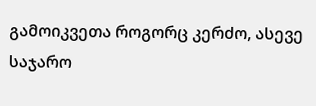გამოიკვეთა როგორც კერძო, ასევე საჯარო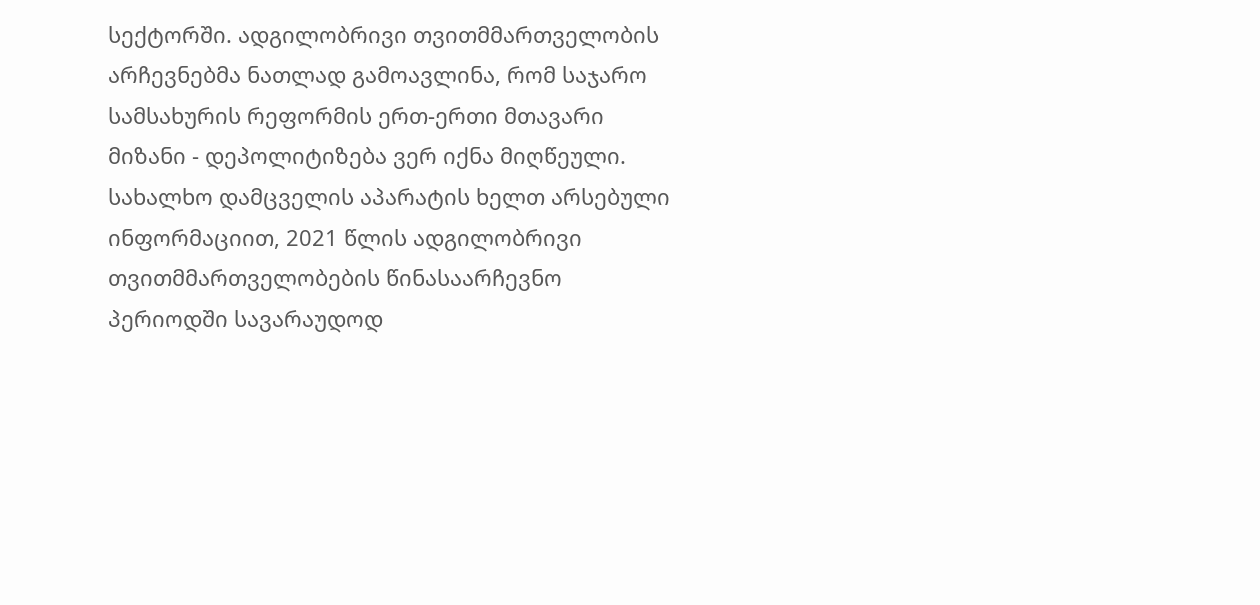სექტორში. ადგილობრივი თვითმმართველობის არჩევნებმა ნათლად გამოავლინა, რომ საჯარო სამსახურის რეფორმის ერთ-ერთი მთავარი მიზანი - დეპოლიტიზება ვერ იქნა მიღწეული. სახალხო დამცველის აპარატის ხელთ არსებული ინფორმაციით, 2021 წლის ადგილობრივი თვითმმართველობების წინასაარჩევნო პერიოდში სავარაუდოდ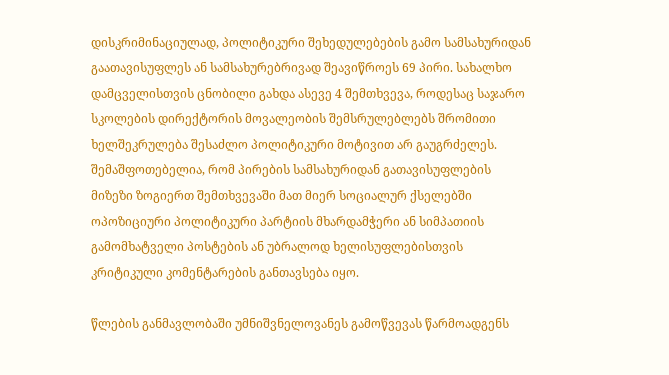დისკრიმინაციულად, პოლიტიკური შეხედულებების გამო სამსახურიდან გაათავისუფლეს ან სამსახურებრივად შეავიწროეს 69 პირი. სახალხო დამცველისთვის ცნობილი გახდა ასევე 4 შემთხვევა, როდესაც საჯარო სკოლების დირექტორის მოვალეობის შემსრულებლებს შრომითი ხელშეკრულება შესაძლო პოლიტიკური მოტივით არ გაუგრძელეს. შემაშფოთებელია, რომ პირების სამსახურიდან გათავისუფლების მიზეზი ზოგიერთ შემთხვევაში მათ მიერ სოციალურ ქსელებში ოპოზიციური პოლიტიკური პარტიის მხარდამჭერი ან სიმპათიის გამომხატველი პოსტების ან უბრალოდ ხელისუფლებისთვის კრიტიკული კომენტარების განთავსება იყო.

წლების განმავლობაში უმნიშვნელოვანეს გამოწვევას წარმოადგენს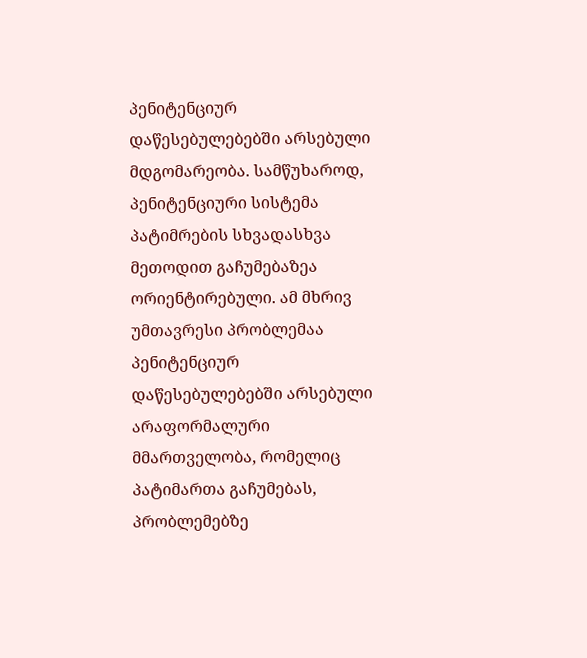პენიტენციურ დაწესებულებებში არსებული მდგომარეობა. სამწუხაროდ, პენიტენციური სისტემა პატიმრების სხვადასხვა მეთოდით გაჩუმებაზეა ორიენტირებული. ამ მხრივ უმთავრესი პრობლემაა პენიტენციურ დაწესებულებებში არსებული არაფორმალური მმართველობა, რომელიც პატიმართა გაჩუმებას, პრობლემებზე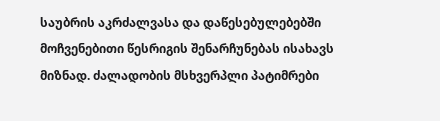საუბრის აკრძალვასა და დაწესებულებებში მოჩვენებითი წესრიგის შენარჩუნებას ისახავს მიზნად. ძალადობის მსხვერპლი პატიმრები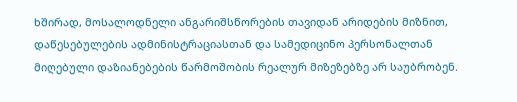ხშირად, მოსალოდნელი ანგარიშსწორების თავიდან არიდების მიზნით, დაწესებულების ადმინისტრაციასთან და სამედიცინო პერსონალთან მიღებული დაზიანებების წარმოშობის რეალურ მიზეზებზე არ საუბრობენ.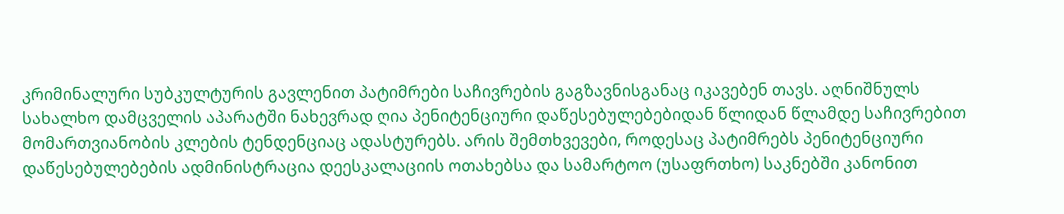კრიმინალური სუბკულტურის გავლენით პატიმრები საჩივრების გაგზავნისგანაც იკავებენ თავს. აღნიშნულს სახალხო დამცველის აპარატში ნახევრად ღია პენიტენციური დაწესებულებებიდან წლიდან წლამდე საჩივრებით მომართვიანობის კლების ტენდენციაც ადასტურებს. არის შემთხვევები, როდესაც პატიმრებს პენიტენციური დაწესებულებების ადმინისტრაცია დეესკალაციის ოთახებსა და სამარტოო (უსაფრთხო) საკნებში კანონით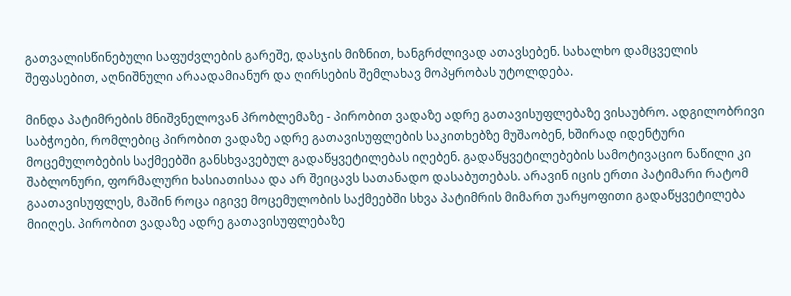გათვალისწინებული საფუძვლების გარეშე, დასჯის მიზნით, ხანგრძლივად ათავსებენ. სახალხო დამცველის შეფასებით, აღნიშნული არაადამიანურ და ღირსების შემლახავ მოპყრობას უტოლდება.

მინდა პატიმრების მნიშვნელოვან პრობლემაზე - პირობით ვადაზე ადრე გათავისუფლებაზე ვისაუბრო. ადგილობრივი საბჭოები, რომლებიც პირობით ვადაზე ადრე გათავისუფლების საკითხებზე მუშაობენ, ხშირად იდენტური მოცემულობების საქმეებში განსხვავებულ გადაწყვეტილებას იღებენ. გადაწყვეტილებების სამოტივაციო ნაწილი კი შაბლონური, ფორმალური ხასიათისაა და არ შეიცავს სათანადო დასაბუთებას. არავინ იცის ერთი პატიმარი რატომ გაათავისუფლეს, მაშინ როცა იგივე მოცემულობის საქმეებში სხვა პატიმრის მიმართ უარყოფითი გადაწყვეტილება მიიღეს. პირობით ვადაზე ადრე გათავისუფლებაზე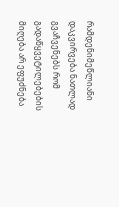რამდენიმეწლიანი დაკვირვება ნათლად გვაჩვენებს რომ გადაწყვეტილებების მიღება არ ეფუძნება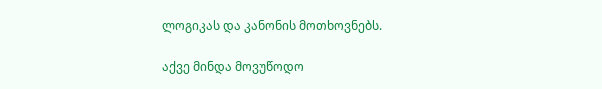ლოგიკას და კანონის მოთხოვნებს.

აქვე მინდა მოვუწოდო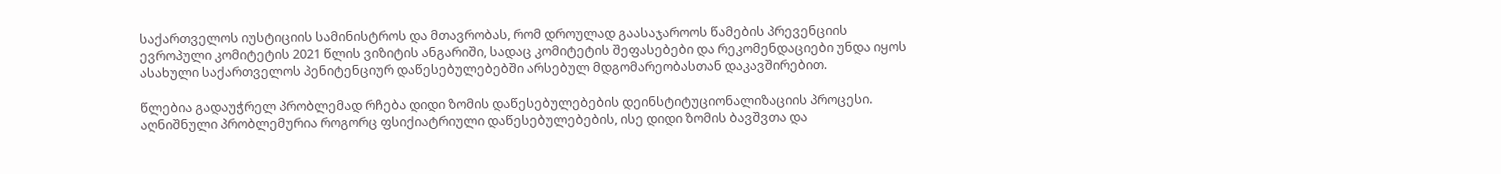საქართველოს იუსტიციის სამინისტროს და მთავრობას, რომ დროულად გაასაჯაროოს წამების პრევენციის ევროპული კომიტეტის 2021 წლის ვიზიტის ანგარიში, სადაც კომიტეტის შეფასებები და რეკომენდაციები უნდა იყოს ასახული საქართველოს პენიტენციურ დაწესებულებებში არსებულ მდგომარეობასთან დაკავშირებით.

წლებია გადაუჭრელ პრობლემად რჩება დიდი ზომის დაწესებულებების დეინსტიტუციონალიზაციის პროცესი. აღნიშნული პრობლემურია როგორც ფსიქიატრიული დაწესებულებების, ისე დიდი ზომის ბავშვთა და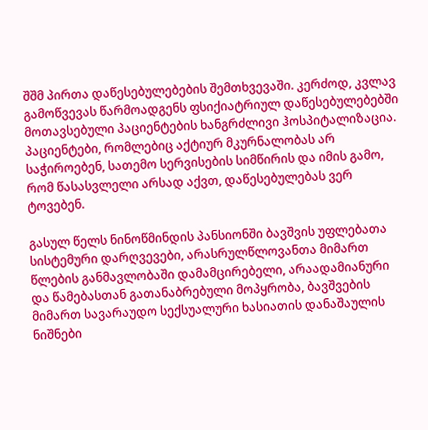შშმ პირთა დაწესებულებების შემთხვევაში. კერძოდ, კვლავ გამოწვევას წარმოადგენს ფსიქიატრიულ დაწესებულებებში მოთავსებული პაციენტების ხანგრძლივი ჰოსპიტალიზაცია. პაციენტები, რომლებიც აქტიურ მკურნალობას არ საჭიროებენ, სათემო სერვისების სიმწირის და იმის გამო, რომ წასასვლელი არსად აქვთ, დაწესებულებას ვერ ტოვებენ.

გასულ წელს ნინოწმინდის პანსიონში ბავშვის უფლებათა სისტემური დარღვევები, არასრულწლოვანთა მიმართ წლების განმავლობაში დამამცირებელი, არაადამიანური და წამებასთან გათანაბრებული მოპყრობა, ბავშვების მიმართ სავარაუდო სექსუალური ხასიათის დანაშაულის ნიშნები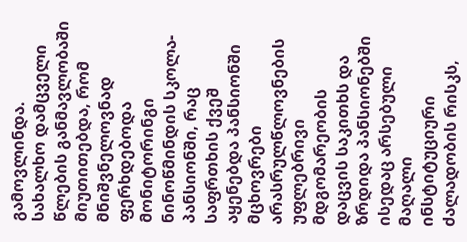გამოვლინდა. სახალხო დამცველი წლების განმავლობაში მიუთითებდა, რომ მნიშვნელოვნად ფერხდებოდა მონიტორინგი ნინოწმინდის სკოლა-პანსიონში, რაც საფრთხის ქვეშ აყენებდა პანსიონში მცხოვრები არასრულწლოვნების უფლებრივი მდგომარეობის დაცვის საკითხს და ზრდიდა პანსიონებში ისედაც არსებული მაღალი ინსტიტუციური ძალადობის რისკს,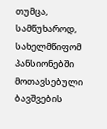თუმცა, სამწუხაროდ, სახელმწიფომ პანსიონებში მოთავსებული ბავშვების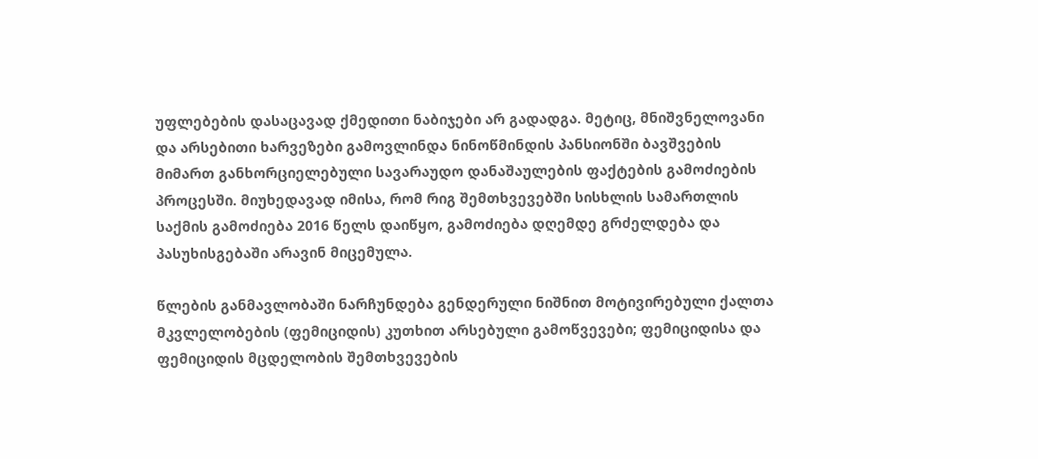უფლებების დასაცავად ქმედითი ნაბიჯები არ გადადგა. მეტიც, მნიშვნელოვანი და არსებითი ხარვეზები გამოვლინდა ნინოწმინდის პანსიონში ბავშვების მიმართ განხორციელებული სავარაუდო დანაშაულების ფაქტების გამოძიების პროცესში. მიუხედავად იმისა, რომ რიგ შემთხვევებში სისხლის სამართლის საქმის გამოძიება 2016 წელს დაიწყო, გამოძიება დღემდე გრძელდება და პასუხისგებაში არავინ მიცემულა.

წლების განმავლობაში ნარჩუნდება გენდერული ნიშნით მოტივირებული ქალთა მკვლელობების (ფემიციდის) კუთხით არსებული გამოწვევები; ფემიციდისა და ფემიციდის მცდელობის შემთხვევების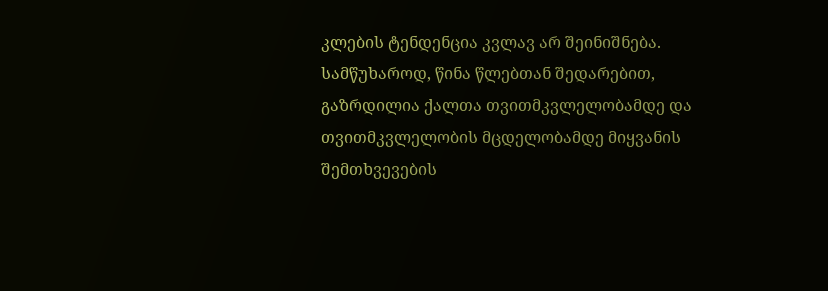კლების ტენდენცია კვლავ არ შეინიშნება. სამწუხაროდ, წინა წლებთან შედარებით, გაზრდილია ქალთა თვითმკვლელობამდე და თვითმკვლელობის მცდელობამდე მიყვანის შემთხვევების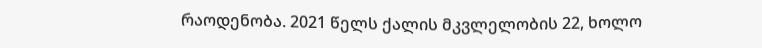რაოდენობა. 2021 წელს ქალის მკვლელობის 22, ხოლო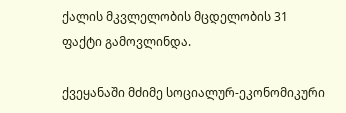ქალის მკვლელობის მცდელობის 31 ფაქტი გამოვლინდა.

ქვეყანაში მძიმე სოციალურ-ეკონომიკური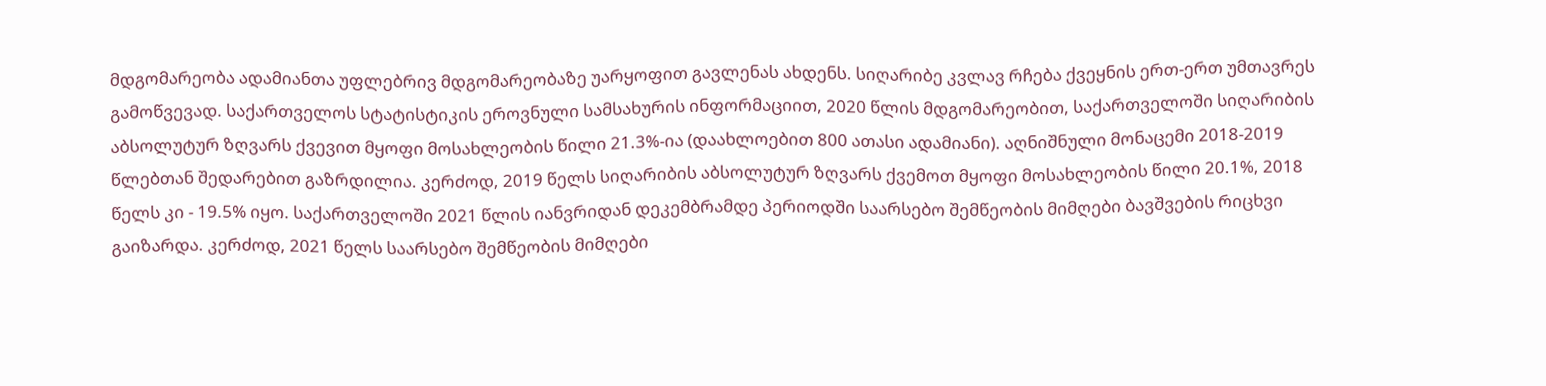მდგომარეობა ადამიანთა უფლებრივ მდგომარეობაზე უარყოფით გავლენას ახდენს. სიღარიბე კვლავ რჩება ქვეყნის ერთ-ერთ უმთავრეს გამოწვევად. საქართველოს სტატისტიკის ეროვნული სამსახურის ინფორმაციით, 2020 წლის მდგომარეობით, საქართველოში სიღარიბის აბსოლუტურ ზღვარს ქვევით მყოფი მოსახლეობის წილი 21.3%-ია (დაახლოებით 800 ათასი ადამიანი). აღნიშნული მონაცემი 2018-2019 წლებთან შედარებით გაზრდილია. კერძოდ, 2019 წელს სიღარიბის აბსოლუტურ ზღვარს ქვემოთ მყოფი მოსახლეობის წილი 20.1%, 2018 წელს კი - 19.5% იყო. საქართველოში 2021 წლის იანვრიდან დეკემბრამდე პერიოდში საარსებო შემწეობის მიმღები ბავშვების რიცხვი გაიზარდა. კერძოდ, 2021 წელს საარსებო შემწეობის მიმღები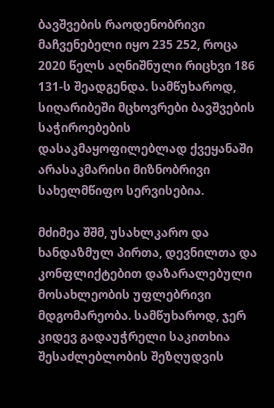ბავშვების რაოდენობრივი მაჩვენებელი იყო 235 252, როცა 2020 წელს აღნიშნული რიცხვი 186 131-ს შეადგენდა. სამწუხაროდ, სიღარიბეში მცხოვრები ბავშვების საჭიროებების დასაკმაყოფილებლად ქვეყანაში არასაკმარისი მიზნობრივი სახელმწიფო სერვისებია.

მძიმეა შშმ, უსახლკარო და ხანდაზმულ პირთა, დევნილთა და კონფლიქტებით დაზარალებული მოსახლეობის უფლებრივი მდგომარეობა. სამწუხაროდ, ჯერ კიდევ გადაუჭრელი საკითხია შესაძლებლობის შეზღუდვის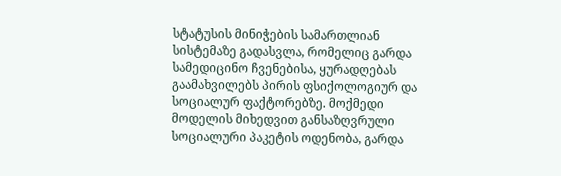სტატუსის მინიჭების სამართლიან სისტემაზე გადასვლა, რომელიც გარდა სამედიცინო ჩვენებისა, ყურადღებას გაამახვილებს პირის ფსიქოლოგიურ და სოციალურ ფაქტორებზე. მოქმედი მოდელის მიხედვით განსაზღვრული სოციალური პაკეტის ოდენობა, გარდა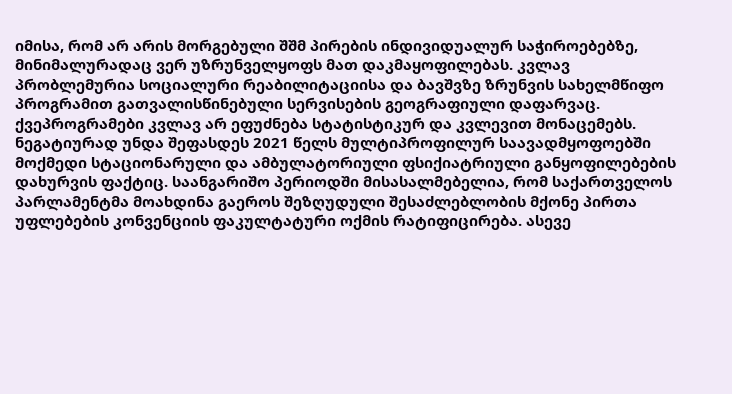იმისა, რომ არ არის მორგებული შშმ პირების ინდივიდუალურ საჭიროებებზე, მინიმალურადაც ვერ უზრუნველყოფს მათ დაკმაყოფილებას. კვლავ პრობლემურია სოციალური რეაბილიტაციისა და ბავშვზე ზრუნვის სახელმწიფო პროგრამით გათვალისწინებული სერვისების გეოგრაფიული დაფარვაც. ქვეპროგრამები კვლავ არ ეფუძნება სტატისტიკურ და კვლევით მონაცემებს. ნეგატიურად უნდა შეფასდეს 2021 წელს მულტიპროფილურ საავადმყოფოებში მოქმედი სტაციონარული და ამბულატორიული ფსიქიატრიული განყოფილებების დახურვის ფაქტიც. საანგარიშო პერიოდში მისასალმებელია, რომ საქართველოს პარლამენტმა მოახდინა გაეროს შეზღუდული შესაძლებლობის მქონე პირთა უფლებების კონვენციის ფაკულტატური ოქმის რატიფიცირება. ასევე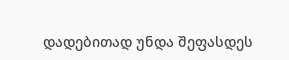დადებითად უნდა შეფასდეს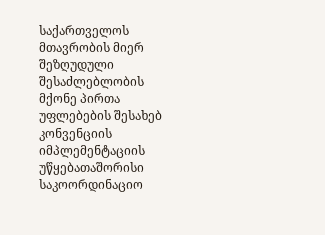საქართველოს მთავრობის მიერ შეზღუდული შესაძლებლობის მქონე პირთა უფლებების შესახებ კონვენციის იმპლემენტაციის უწყებათაშორისი საკოორდინაციო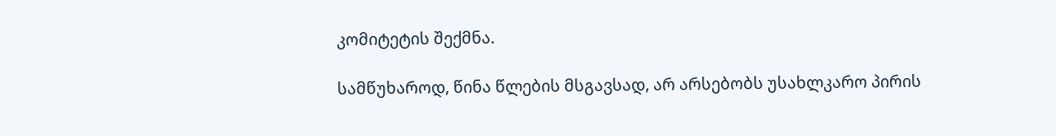კომიტეტის შექმნა.

სამწუხაროდ, წინა წლების მსგავსად, არ არსებობს უსახლკარო პირის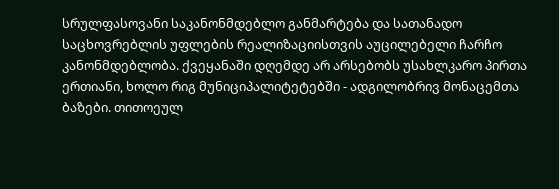სრულფასოვანი საკანონმდებლო განმარტება და სათანადო საცხოვრებლის უფლების რეალიზაციისთვის აუცილებელი ჩარჩო კანონმდებლობა. ქვეყანაში დღემდე არ არსებობს უსახლკარო პირთა ერთიანი, ხოლო რიგ მუნიციპალიტეტებში - ადგილობრივ მონაცემთა ბაზები. თითოეულ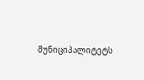მუნიციპალიტეტს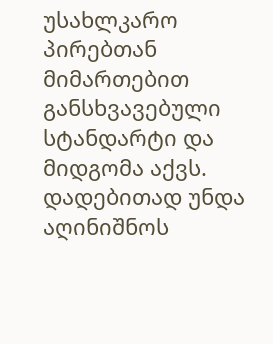უსახლკარო პირებთან მიმართებით განსხვავებული სტანდარტი და მიდგომა აქვს. დადებითად უნდა აღინიშნოს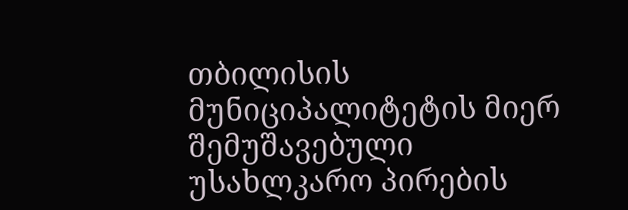თბილისის მუნიციპალიტეტის მიერ შემუშავებული უსახლკარო პირების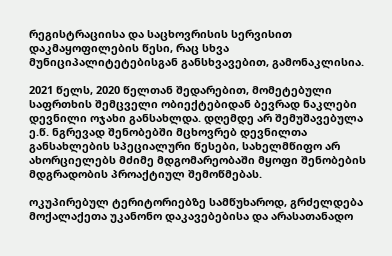რეგისტრაციისა და საცხოვრისის სერვისით დაკმაყოფილების წესი, რაც სხვა მუნიციპალიტეტებისგან განსხვავებით, გამონაკლისია.

2021 წელს, 2020 წელთან შედარებით, მომეტებული საფრთხის შემცველი ობიექტებიდან ბევრად ნაკლები დევნილი ოჯახი განსახლდა. დღემდე არ შემუშავებულა ე.წ. ნგრევად შენობებში მცხოვრებ დევნილთა განსახლების სპეციალური წესები, სახელმწიფო არ ახორციელებს მძიმე მდგომარეობაში მყოფი შენობების მდგრადობის პროაქტიულ შემოწმებას.

ოკუპირებულ ტერიტორიებზე სამწუხაროდ, გრძელდება მოქალაქეთა უკანონო დაკავებებისა და არასათანადო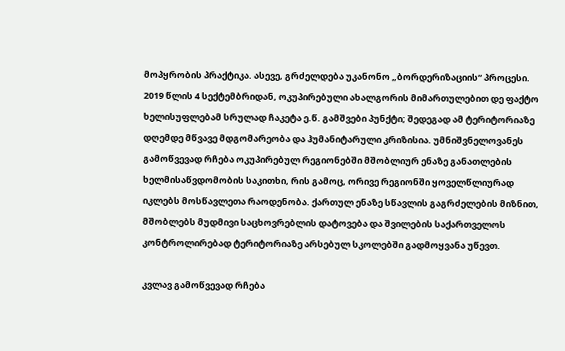მოპყრობის პრაქტიკა. ასევე, გრძელდება უკანონო „ბორდერიზაციის“ პროცესი. 2019 წლის 4 სექტემბრიდან, ოკუპირებული ახალგორის მიმართულებით დე ფაქტო ხელისუფლებამ სრულად ჩაკეტა ე.წ. გამშვები პუნქტი; შედეგად ამ ტერიტორიაზე დღემდე მწვავე მდგომარეობა და ჰუმანიტარული კრიზისია. უმნიშვნელოვანეს გამოწვევად რჩება ოკუპირებულ რეგიონებში მშობლიურ ენაზე განათლების ხელმისაწვდომობის საკითხი, რის გამოც, ორივე რეგიონში ყოველწლიურად იკლებს მოსწავლეთა რაოდენობა. ქართულ ენაზე სწავლის გაგრძელების მიზნით, მშობლებს მუდმივი საცხოვრებლის დატოვება და შვილების საქართველოს კონტროლირებად ტერიტორიაზე არსებულ სკოლებში გადმოყვანა უწევთ.

კვლავ გამოწვევად რჩება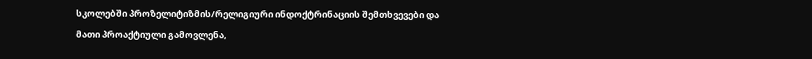სკოლებში პროზელიტიზმის/რელიგიური ინდოქტრინაციის შემთხვევები და მათი პროაქტიული გამოვლენა,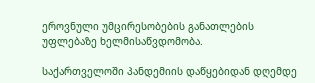ეროვნული უმცირესობების განათლების უფლებაზე ხელმისაწვდომობა.

საქართველოში პანდემიის დაწყებიდან დღემდე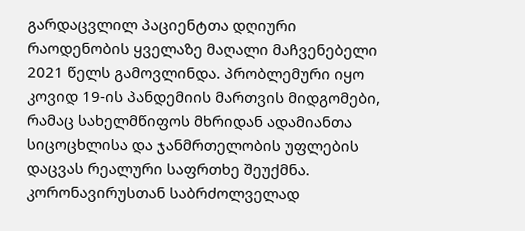გარდაცვლილ პაციენტთა დღიური რაოდენობის ყველაზე მაღალი მაჩვენებელი 2021 წელს გამოვლინდა. პრობლემური იყო კოვიდ 19-ის პანდემიის მართვის მიდგომები, რამაც სახელმწიფოს მხრიდან ადამიანთა სიცოცხლისა და ჯანმრთელობის უფლების დაცვას რეალური საფრთხე შეუქმნა. კორონავირუსთან საბრძოლველად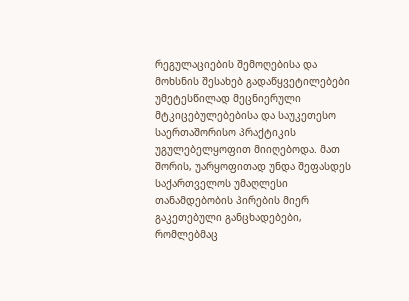რეგულაციების შემოღებისა და მოხსნის შესახებ გადაწყვეტილებები უმეტესწილად მეცნიერული მტკიცებულებებისა და საუკეთესო საერთაშორისო პრაქტიკის უგულებელყოფით მიიღებოდა. მათ შორის, უარყოფითად უნდა შეფასდეს საქართველოს უმაღლესი თანამდებობის პირების მიერ გაკეთებული განცხადებები, რომლებმაც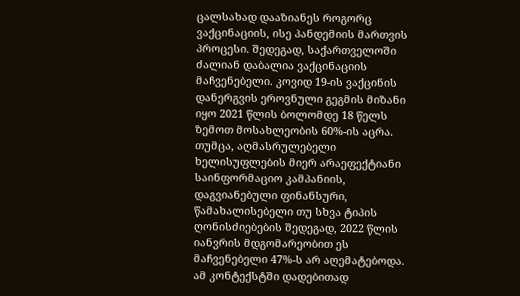ცალსახად დააზიანეს როგორც ვაქცინაციის, ისე პანდემიის მართვის პროცესი. შედეგად, საქართველოში ძალიან დაბალია ვაქცინაციის მაჩვენებელი. კოვიდ 19-ის ვაქცინის დანერგვის ეროვნული გეგმის მიზანი იყო 2021 წლის ბოლომდე 18 წელს ზემოთ მოსახლეობის 60%-ის აცრა. თუმცა, აღმასრულებელი ხელისუფლების მიერ არაეფექტიანი საინფორმაციო კამპანიის, დაგვიანებული ფინანსური, წამახალისებელი თუ სხვა ტიპის ღონისძიებების შედეგად, 2022 წლის იანვრის მდგომარეობით ეს მაჩვენებელი 47%-ს არ აღემატებოდა. ამ კონტექსტში დადებითად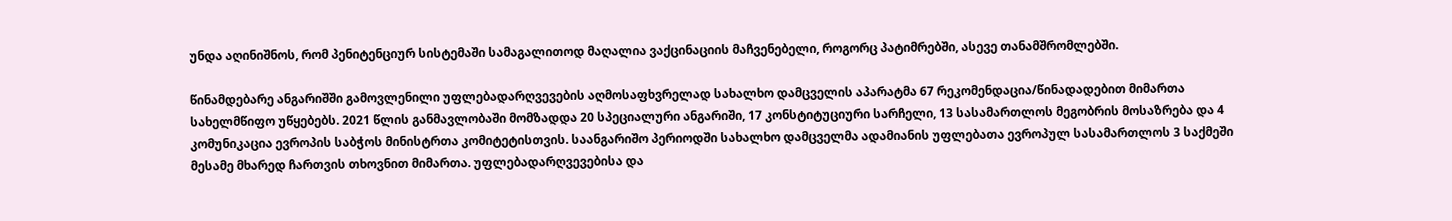უნდა აღინიშნოს, რომ პენიტენციურ სისტემაში სამაგალითოდ მაღალია ვაქცინაციის მაჩვენებელი, როგორც პატიმრებში, ასევე თანამშრომლებში.

წინამდებარე ანგარიშში გამოვლენილი უფლებადარღვევების აღმოსაფხვრელად სახალხო დამცველის აპარატმა 67 რეკომენდაცია/წინადადებით მიმართა სახელმწიფო უწყებებს. 2021 წლის განმავლობაში მომზადდა 20 სპეციალური ანგარიში, 17 კონსტიტუციური სარჩელი, 13 სასამართლოს მეგობრის მოსაზრება და 4 კომუნიკაცია ევროპის საბჭოს მინისტრთა კომიტეტისთვის. საანგარიშო პერიოდში სახალხო დამცველმა ადამიანის უფლებათა ევროპულ სასამართლოს 3 საქმეში მესამე მხარედ ჩართვის თხოვნით მიმართა. უფლებადარღვევებისა და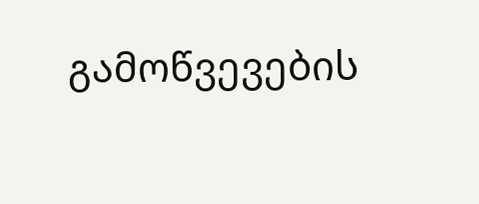გამოწვევების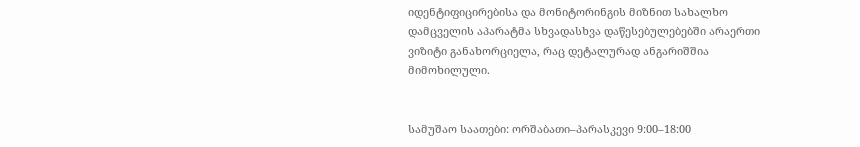იდენტიფიცირებისა და მონიტორინგის მიზნით სახალხო დამცველის აპარატმა სხვადასხვა დაწესებულებებში არაერთი ვიზიტი განახორციელა, რაც დეტალურად ანგარიშშია მიმოხილული.


სამუშაო საათები: ორშაბათი–პარასკევი 9:00–18:00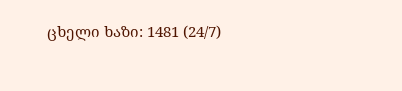ცხელი ხაზი: 1481 (24/7)